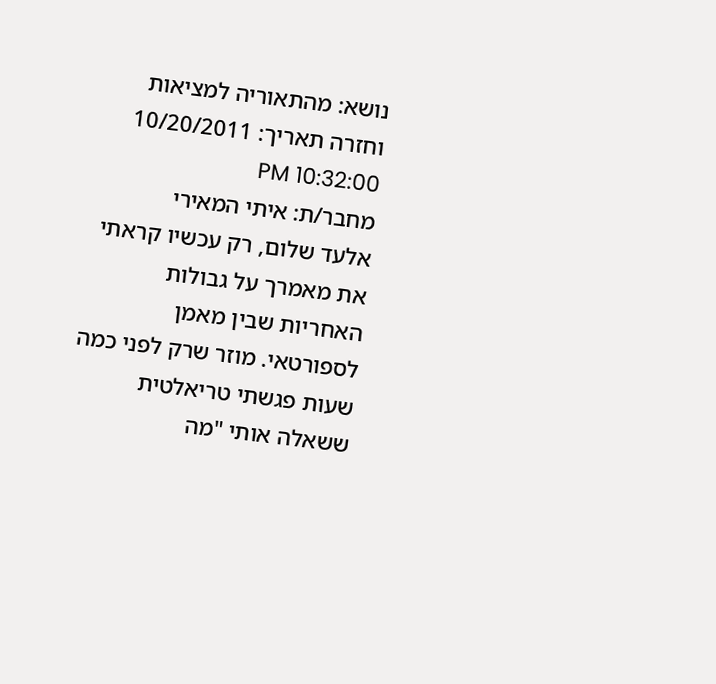נושא: מהתאוריה למציאות וחזרה תאריך: 10/20/2011 10:32:00 PM
מחבר/ת: איתי המאירי
אלעד שלום, רק עכשיו קראתי את מאמרך על גבולות האחריות שבין מאמן לספורטאי. מוזר שרק לפני כמה שעות פגשתי טריאלטית ששאלה אותי "מה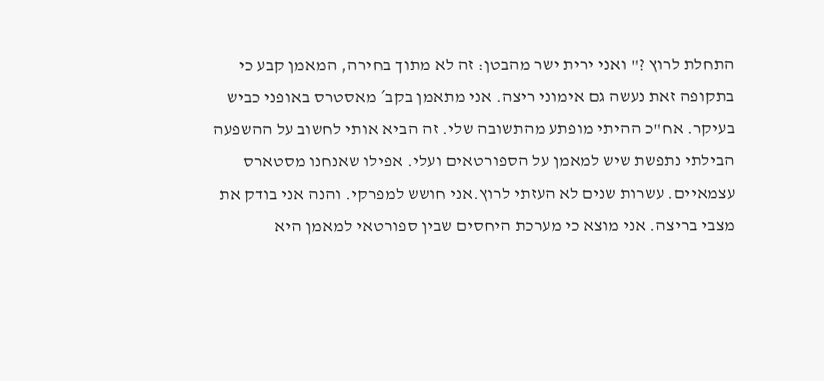התחלת לרוץ ?" ואני ירית ישר מהבטן: זה לא מתוך בחירה, המאמן קבע כי בתקופה זאת נעשה גם אימוני ריצה. אני מתאמן בקב´ מאסטרס באופני כביש בעיקר. אח"כ ההיתי מופתע מהתשובה שלי. זה הביא אותי לחשוב על ההשפעה הבילתי נתפשת שיש למאמן על הספורטאים ועלי. אפילו שאנחנו מסטארס עצמאיים. עשרות שנים לא העזתי לרוץ.אני חושש למפרקי. והנה אני בודק את מצבי בריצה. אני מוצא כי מערכת היחסים שבין ספורטאי למאמן היא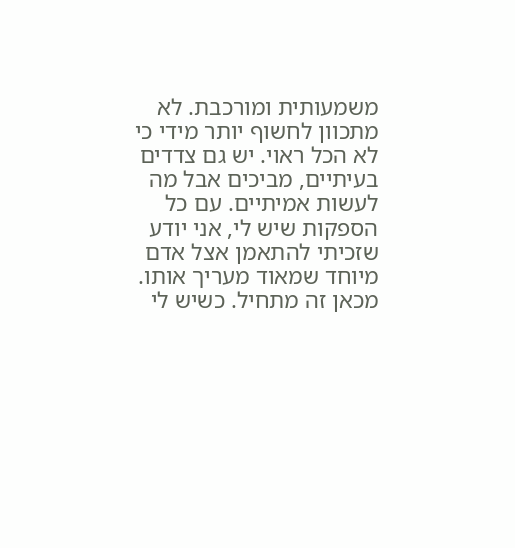משמעותית ומורכבת. לא מתכוון לחשוף יותר מידי כי לא הכל ראוי. יש גם צדדים בעיתיים, מביכים אבל מה לעשות אמיתיים. עם כל הספקות שיש לי, אני יודע שזכיתי להתאמן אצל אדם מיוחד שמאוד מעריך אותו. מכאן זה מתחיל. כשיש לי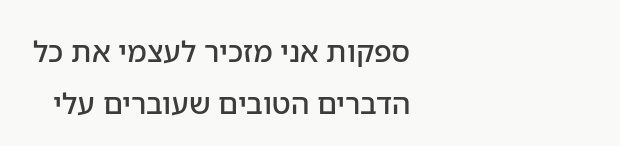ספקות אני מזכיר לעצמי את כל הדברים הטובים שעוברים עלי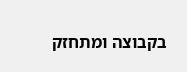בקבוצה ומתחזק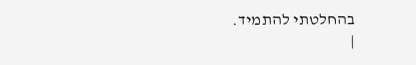בהחלטתי להתמיד.
|